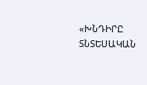«ԽՆԴԻՐԸ ՏՆՏԵՍԱԿԱՆ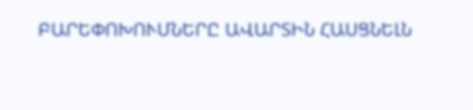ԲԱՐԵՓՈԽՈՒՄՆԵՐԸ ԱՎԱՐՏԻՆ ՀԱՍՑՆԵԼՆ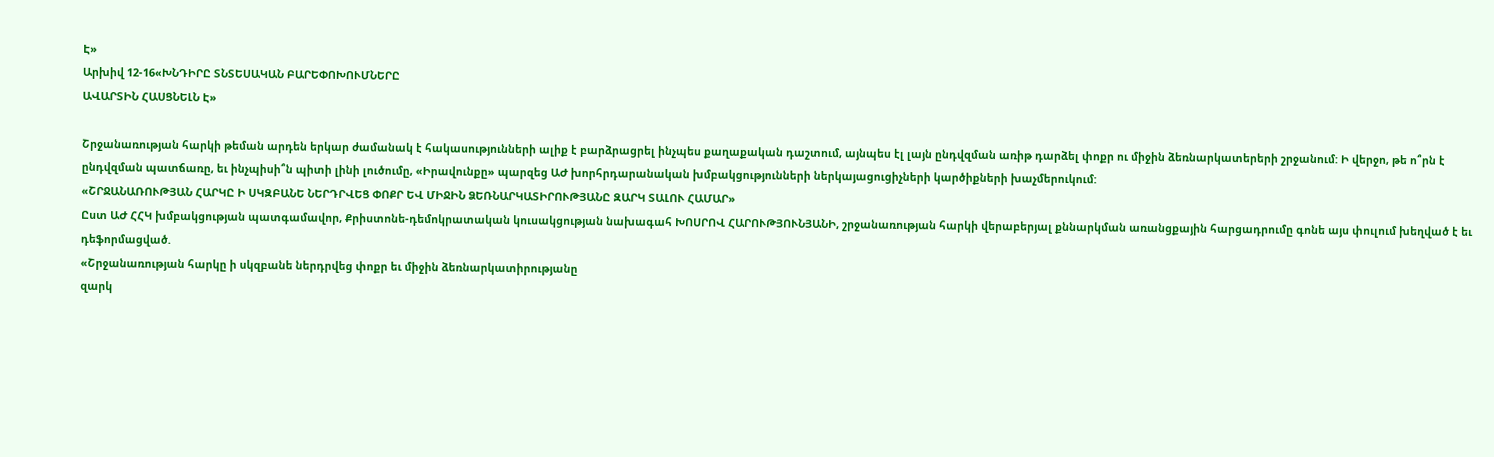Է»
Արխիվ 12-16«ԽՆԴԻՐԸ ՏՆՏԵՍԱԿԱՆ ԲԱՐԵՓՈԽՈՒՄՆԵՐԸ
ԱՎԱՐՏԻՆ ՀԱՍՑՆԵԼՆ Է»

Շրջանառության հարկի թեման արդեն երկար ժամանակ է հակասությունների ալիք է բարձրացրել ինչպես քաղաքական դաշտում, այնպես էլ լայն ընդվզման առիթ դարձել փոքր ու միջին ձեռնարկատերերի շրջանում: Ի վերջո, թե ո՞րն է ընդվզման պատճառը, եւ ինչպիսի՞ն պիտի լինի լուծումը, «Իրավունքը» պարզեց ԱԺ խորհրդարանական խմբակցությունների ներկայացուցիչների կարծիքների խաչմերուկում:
«ՇՐՋԱՆԱՌՈՒԹՅԱՆ ՀԱՐԿԸ Ի ՍԿԶԲԱՆԵ ՆԵՐԴՐՎԵՑ ՓՈՔՐ ԵՎ ՄԻՋԻՆ ՁԵՌՆԱՐԿԱՏԻՐՈՒԹՅԱՆԸ ԶԱՐԿ ՏԱԼՈՒ ՀԱՄԱՐ»
Ըստ ԱԺ ՀՀԿ խմբակցության պատգամավոր, Քրիստոնե-դեմոկրատական կուսակցության նախագահ ԽՈՍՐՈՎ ՀԱՐՈՒԹՅՈՒՆՅԱՆԻ, շրջանառության հարկի վերաբերյալ քննարկման առանցքային հարցադրումը գոնե այս փուլում խեղված է եւ դեֆորմացված.
«Շրջանառության հարկը ի սկզբանե ներդրվեց փոքր եւ միջին ձեռնարկատիրությանը
զարկ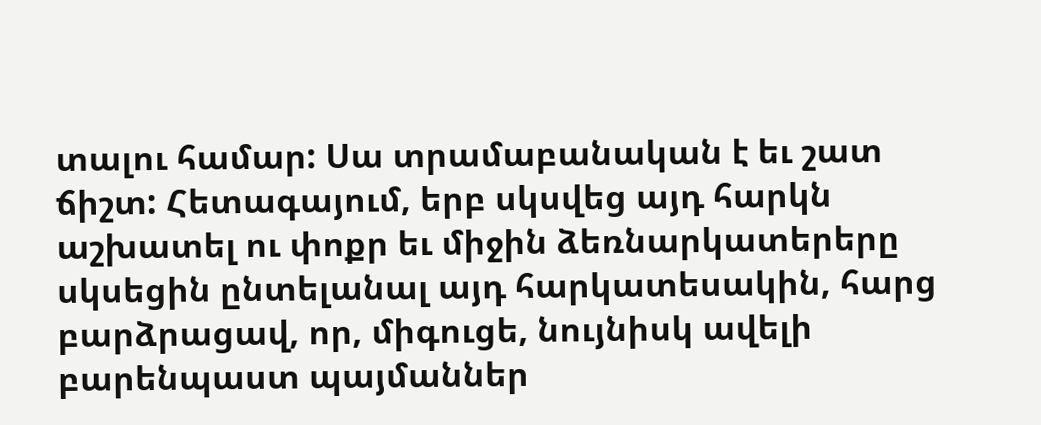տալու համար: Սա տրամաբանական է եւ շատ ճիշտ: Հետագայում, երբ սկսվեց այդ հարկն աշխատել ու փոքր եւ միջին ձեռնարկատերերը սկսեցին ընտելանալ այդ հարկատեսակին, հարց բարձրացավ, որ, միգուցե, նույնիսկ ավելի բարենպաստ պայմաններ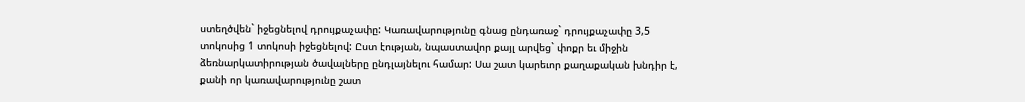ստեղծվեն` իջեցնելով դրույքաչափը: Կառավարությունը գնաց ընդառաջ` դրույքաչափը 3,5 տոկոսից 1 տոկոսի իջեցնելով: Ըստ էության, նպաստավոր քայլ արվեց` փոքր եւ միջին ձեռնարկատիրության ծավալները ընդլայնելու համար: Սա շատ կարեւոր քաղաքական խնդիր է, քանի որ կառավարությունը շատ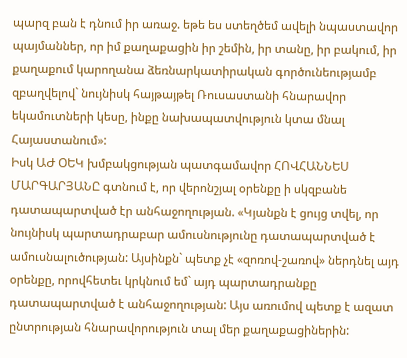պարզ բան է դնում իր առաջ. եթե ես ստեղծեմ ավելի նպաստավոր պայմաններ, որ իմ քաղաքացին իր շեմին, իր տանը, իր բակում, իր քաղաքում կարողանա ձեռնարկատիրական գործունեությամբ զբաղվելով` նույնիսկ հայթայթել Ռուսաստանի հնարավոր եկամուտների կեսը, ինքը նախապատվություն կտա մնալ Հայաստանում»:
Իսկ ԱԺ ՕԵԿ խմբակցության պատգամավոր ՀՈՎՀԱՆՆԵՍ ՄԱՐԳԱՐՅԱՆԸ գտնում է, որ վերոնշյալ օրենքը ի սկզբանե դատապարտված էր անհաջողության. «Կյանքն է ցույց տվել, որ նույնիսկ պարտադրաբար ամուսնությունը դատապարտված է ամուսնալուծության: Այսինքն` պետք չէ «զոռով-շառով» ներդնել այդ օրենքը, որովհետեւ կրկնում եմ` այդ պարտադրանքը դատապարտված է անհաջողության: Այս առումով պետք է ազատ ընտրության հնարավորություն տալ մեր քաղաքացիներին: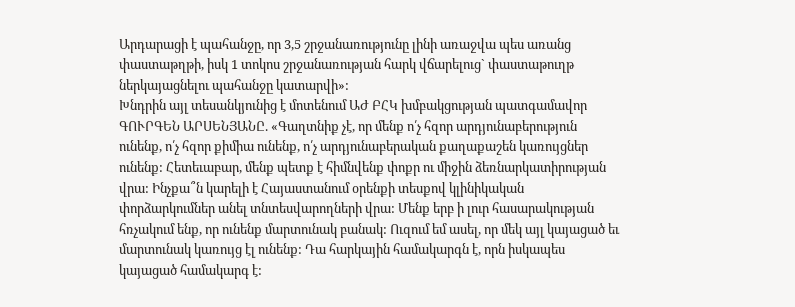Արդարացի է պահանջը, որ 3,5 շրջանառությունը լինի առաջվա պես առանց փաստաթղթի, իսկ 1 տոկոս շրջանառության հարկ վճարելուց` փաստաթուղթ ներկայացնելու պահանջը կատարվի»:
Խնդրին այլ տեսանկյունից է մոտենում ԱԺ ԲՀԿ խմբակցության պատգամավոր ԳՈՒՐԳԵՆ ԱՐՍԵՆՅԱՆԸ. «Գաղտնիք չէ, որ մենք ո՛չ հզոր արդյունաբերություն ունենք, ո՛չ հզոր քիմիա ունենք, ո՛չ արդյունաբերական քաղաքաշեն կառույցներ ունենք: Հետեւաբար, մենք պետք է հիմնվենք փոքր ու միջին ձեռնարկատիրության վրա: Ինչքա՞ն կարելի է Հայաստանում օրենքի տեսքով կլինիկական փորձարկումներ անել տնտեսվարողների վրա: Մենք երբ ի լուր հասարակության հռչակում ենք, որ ունենք մարտունակ բանակ: Ուզում եմ ասել, որ մեկ այլ կայացած եւ մարտունակ կառույց էլ ունենք: Դա հարկային համակարգն է, որն իսկապես կայացած համակարգ է: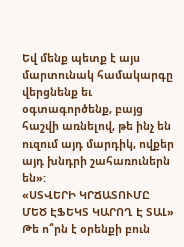Եվ մենք պետք է այս մարտունակ համակարգը վերցնենք եւ օգտագործենք, բայց հաշվի առնելով, թե ինչ են ուզում այդ մարդիկ, ովքեր այդ խնդրի շահառուներն են»:
«ՍՏՎԵՐԻ ԿՐՃԱՏՈՒՄԸ ՄԵԾ ԷՖԵԿՏ ԿԱՐՈՂ Է ՏԱԼ»
Թե ո՞րն է օրենքի բուն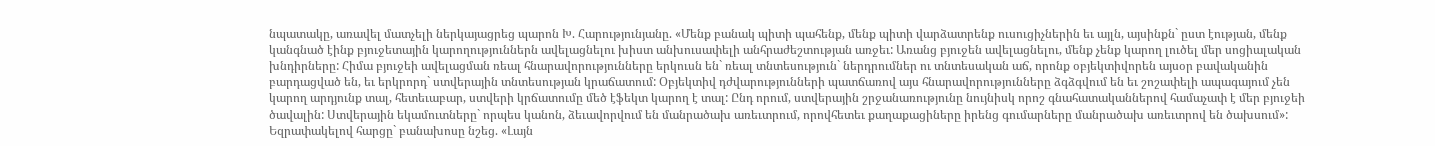նպատակը, առավել մատչելի ներկայացրեց պարոն Խ. Հարությունյանը. «Մենք բանակ պիտի պահենք, մենք պիտի վարձատրենք ուսուցիչներին եւ այլն, այսինքն` ըստ էության, մենք կանգնած էինք բյուջետային կարողություններն ավելացնելու խիստ անխուսափելի անհրաժեշտության առջեւ: Առանց բյուջեն ավելացնելու, մենք չենք կարող լուծել մեր սոցիալական խնդիրները: Հիմա բյուջեի ավելացման ռեալ հնարավորությունները երկուսն են` ռեալ տնտեսություն` ներդրումներ ու տնտեսական աճ, որոնք օբյեկտիվորեն այսօր բավականին բարդացված են, եւ երկրորդ` ստվերային տնտեսության կրաճատում: Օբյեկտիվ դժվարությունների պատճառով այս հնարավորությունները ձգձգվում են եւ շոշափելի ապագայում չեն կարող արդյունք տալ, հետեւաբար, ստվերի կրճատումը մեծ էֆեկտ կարող է տալ: Ընդ որում, ստվերային շրջանառությունը նույնիսկ որոշ գնահատականներով համաչափ է մեր բյուջեի ծավալին: Ստվերային եկամուտները` որպես կանոն, ձեւավորվում են մանրածախ առեւտրում, որովհետեւ քաղաքացիները իրենց գումարները մանրածախ առեւտրով են ծախսում»: Եզրափակելով հարցը` բանախոսը նշեց. «Լայն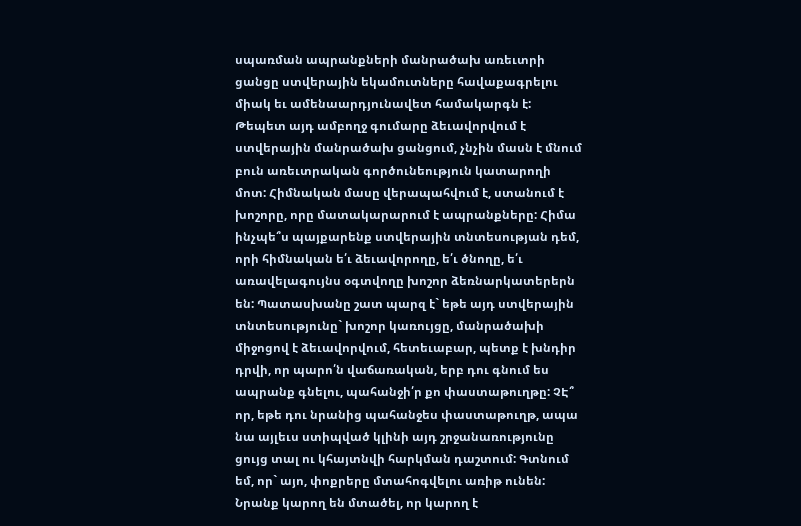սպառման ապրանքների մանրածախ առեւտրի ցանցը ստվերային եկամուտները հավաքագրելու միակ եւ ամենաարդյունավետ համակարգն է: Թեպետ այդ ամբողջ գումարը ձեւավորվում է ստվերային մանրածախ ցանցում, չնչին մասն է մնում բուն առեւտրական գործունեություն կատարողի մոտ: Հիմնական մասը վերապահվում է, ստանում է խոշորը, որը մատակարարում է ապրանքները: Հիմա ինչպե՞ս պայքարենք ստվերային տնտեսության դեմ, որի հիմնական ե՛ւ ձեւավորողը, ե՛ւ ծնողը, ե՛ւ առավելագույնս օգտվողը խոշոր ձեռնարկատերերն են: Պատասխանը շատ պարզ է` եթե այդ ստվերային տնտեսությունը` խոշոր կառույցը, մանրածախի միջոցով է ձեւավորվում, հետեւաբար, պետք է խնդիր դրվի, որ պարո՛ն վաճառական, երբ դու գնում ես ապրանք գնելու, պահանջի՛ր քո փաստաթուղթը: ՉԷ՞ որ, եթե դու նրանից պահանջես փաստաթուղթ, ապա նա այլեւս ստիպված կլինի այդ շրջանառությունը ցույց տալ ու կհայտնվի հարկման դաշտում: Գտնում եմ, որ` այո, փոքրերը մտահոգվելու առիթ ունեն: Նրանք կարող են մտածել, որ կարող է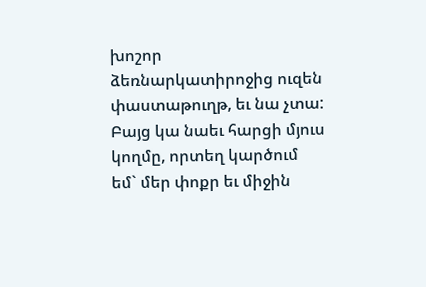խոշոր ձեռնարկատիրոջից ուզեն փաստաթուղթ, եւ նա չտա: Բայց կա նաեւ հարցի մյուս կողմը, որտեղ կարծում եմ` մեր փոքր եւ միջին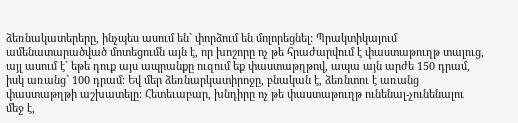ձեռնակատերերը, ինչպես ասում են` փորձում են մոլորեցնել: Պրակտիկայում ամենատարածված մոտեցումն այն է, որ խոշորը ոչ թե հրաժարվում է փաստաթուղթ տալուց, այլ ասում է` եթե դուք այս ապրանքը ուզում եք փաստաթղթով, ապա այն արժե 150 դրամ, իսկ առանց` 100 դրամ: Եվ մեր ձեռնարկատիրոջը, բնական է, ձեռնտու է առանց փաստաթղթի աշխատելը: Հետեւաբար, խնդիրը ոչ թե փաստաթուղթ ունենալ-չունենալու մեջ է,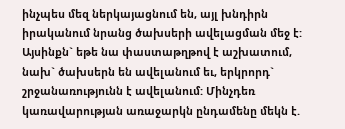ինչպես մեզ ներկայացնում են, այլ խնդիրն իրականում նրանց ծախսերի ավելացման մեջ է: Այսինքն` եթե նա փաստաթղթով է աշխատում, նախ` ծախսերն են ավելանում եւ, երկրորդ` շրջանառությունն է ավելանում: Մինչդեռ կառավարության առաջարկն ընդամենը մեկն է.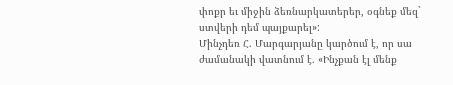փոքր եւ միջին ձեռնարկատերեր, օգնեք մեզ` ստվերի դեմ պայքարել»:
Մինչդեռ Հ. Մարգարյանը կարծում է, որ սա ժամանակի վատնում է. «Ինչքան էլ մենք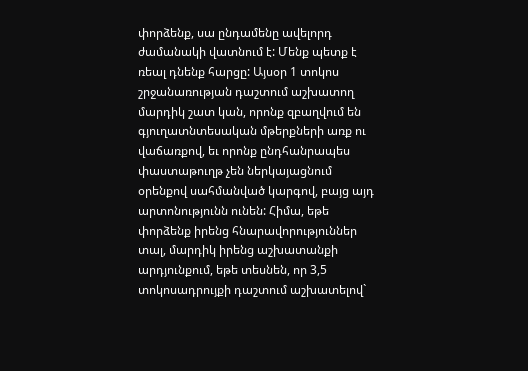փորձենք, սա ընդամենը ավելորդ ժամանակի վատնում է: Մենք պետք է ռեալ դնենք հարցը: Այսօր 1 տոկոս շրջանառության դաշտում աշխատող մարդիկ շատ կան, որոնք զբաղվում են գյուղատնտեսական մթերքների առք ու վաճառքով, եւ որոնք ընդհանրապես փաստաթուղթ չեն ներկայացնում օրենքով սահմանված կարգով, բայց այդ արտոնությունն ունեն: Հիմա, եթե փորձենք իրենց հնարավորություններ տալ, մարդիկ իրենց աշխատանքի արդյունքում, եթե տեսնեն, որ 3,5 տոկոսադրույքի դաշտում աշխատելով`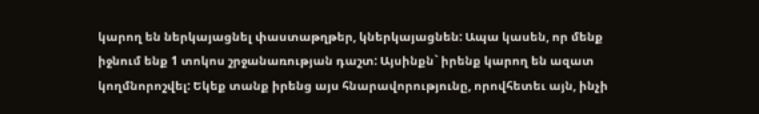կարող են ներկայացնել փաստաթղթեր, կներկայացնեն: Ապա կասեն, որ մենք իջնում ենք 1 տոկոս շրջանառության դաշտ: Այսինքն` իրենք կարող են ազատ կողմնորոշվել: Եկեք տանք իրենց այս հնարավորությունը, որովհետեւ այն, ինչի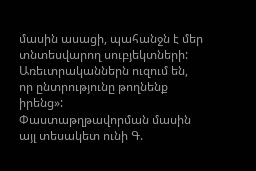մասին ասացի, պահանջն է մեր տնտեսվարող սուբյեկտների: Առեւտրականներն ուզում են, որ ընտրությունը թողնենք իրենց»:
Փաստաթղթավորման մասին այլ տեսակետ ունի Գ.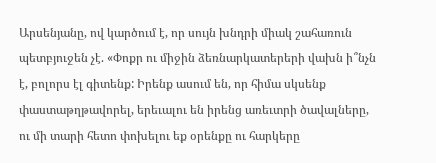Արսենյանը, ով կարծում է, որ սույն խնդրի միակ շահառուն պետբյուջեն չէ. «Փոքր ու միջին ձեռնարկատերերի վախն ի՞նչն է, բոլորս էլ գիտենք: Իրենք ասում են, որ հիմա սկսենք փաստաթղթավորել, երեւալու են իրենց առեւտրի ծավալները, ու մի տարի հետո փոխելու եք օրենքը ու հարկերը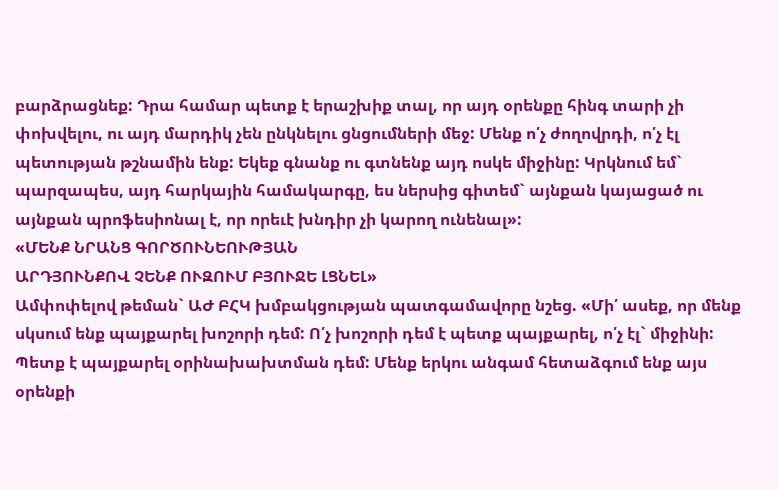բարձրացնեք: Դրա համար պետք է երաշխիք տալ, որ այդ օրենքը հինգ տարի չի փոխվելու, ու այդ մարդիկ չեն ընկնելու ցնցումների մեջ: Մենք ո՛չ ժողովրդի, ո՛չ էլ պետության թշնամին ենք: Եկեք գնանք ու գտնենք այդ ոսկե միջինը: Կրկնում եմ` պարզապես, այդ հարկային համակարգը, ես ներսից գիտեմ` այնքան կայացած ու այնքան պրոֆեսիոնալ է, որ որեւէ խնդիր չի կարող ունենալ»:
«ՄԵՆՔ ՆՐԱՆՑ ԳՈՐԾՈՒՆԵՈՒԹՅԱՆ
ԱՐԴՅՈՒՆՔՈՎ ՉԵՆՔ ՈՒԶՈՒՄ ԲՅՈՒՋԵ ԼՑՆԵԼ»
Ամփոփելով թեման` ԱԺ ԲՀԿ խմբակցության պատգամավորը նշեց. «Մի՛ ասեք, որ մենք սկսում ենք պայքարել խոշորի դեմ: Ո՛չ խոշորի դեմ է պետք պայքարել, ո՛չ էլ` միջինի: Պետք է պայքարել օրինախախտման դեմ: Մենք երկու անգամ հետաձգում ենք այս օրենքի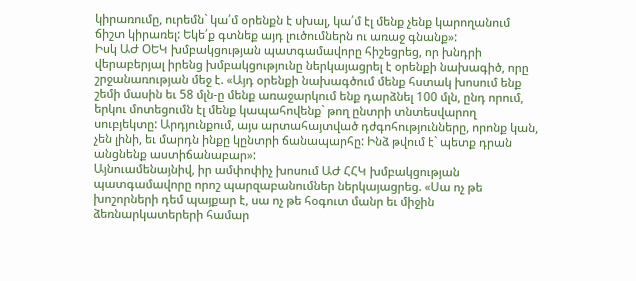կիրառումը, ուրեմն` կա՛մ օրենքն է սխալ, կա՛մ էլ մենք չենք կարողանում ճիշտ կիրառել: Եկե՛ք գտնեք այդ լուծումներն ու առաջ գնանք»:
Իսկ ԱԺ ՕԵԿ խմբակցության պատգամավորը հիշեցրեց, որ խնդրի վերաբերյալ իրենց խմբակցությունը ներկայացրել է օրենքի նախագիծ, որը շրջանառության մեջ է. «Այդ օրենքի նախագծում մենք հստակ խոսում ենք շեմի մասին եւ 58 մլն-ը մենք առաջարկում ենք դարձնել 100 մլն, ընդ որում, երկու մոտեցումն էլ մենք կապահովենք` թող ընտրի տնտեսվարող սուբյեկտը: Արդյունքում, այս արտահայտված դժգոհությունները, որոնք կան, չեն լինի, եւ մարդն ինքը կընտրի ճանապարհը: Ինձ թվում է` պետք դրան անցնենք աստիճանաբար»:
Այնուամենայնիվ, իր ամփոփիչ խոսում ԱԺ ՀՀԿ խմբակցության պատգամավորը որոշ պարզաբանումներ ներկայացրեց. «Սա ոչ թե խոշորների դեմ պայքար է, սա ոչ թե հօգուտ մանր եւ միջին ձեռնարկատերերի համար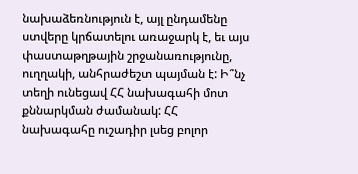նախաձեռնություն է, այլ ընդամենը ստվերը կրճատելու առաջարկ է, եւ այս փաստաթղթային շրջանառությունը, ուղղակի, անհրաժեշտ պայման է: Ի՞նչ տեղի ունեցավ ՀՀ նախագահի մոտ քննարկման ժամանակ: ՀՀ նախագահը ուշադիր լսեց բոլոր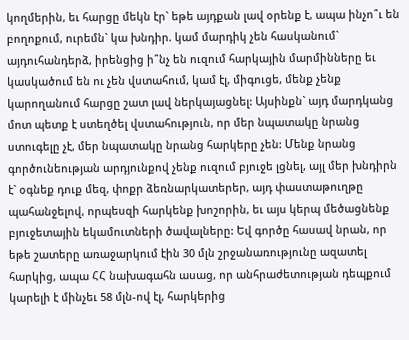կողմերին, եւ հարցը մեկն էր` եթե այդքան լավ օրենք է, ապա ինչո՞ւ են բողոքում, ուրեմն` կա խնդիր. կամ մարդիկ չեն հասկանում` այդուհանդերձ, իրենցից ի՞նչ են ուզում հարկային մարմինները եւ կասկածում են ու չեն վստահում, կամ էլ, միգուցե, մենք չենք կարողանում հարցը շատ լավ ներկայացնել: Այսինքն` այդ մարդկանց մոտ պետք է ստեղծել վստահություն, որ մեր նպատակը նրանց ստուգելը չէ, մեր նպատակը նրանց հարկերը չեն: Մենք նրանց գործունեության արդյունքով չենք ուզում բյուջե լցնել, այլ մեր խնդիրն է` օգնեք դուք մեզ, փոքր ձեռնարկատերեր, այդ փաստաթուղթը պահանջելով, որպեսզի հարկենք խոշորին, եւ այս կերպ մեծացնենք բյուջետային եկամուտների ծավալները: Եվ գործը հասավ նրան, որ եթե շատերը առաջարկում էին 30 մլն շրջանառությունը ազատել հարկից, ապա ՀՀ նախագահն ասաց, որ անհրաժետության դեպքում կարելի է մինչեւ 58 մլն-ով էլ, հարկերից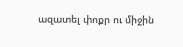ազատել փոքր ու միջին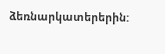ձեռնարկատերերին: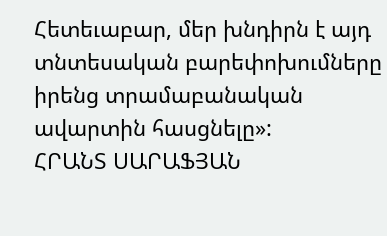Հետեւաբար, մեր խնդիրն է այդ տնտեսական բարեփոխումները իրենց տրամաբանական ավարտին հասցնելը»:
ՀՐԱՆՏ ՍԱՐԱՖՅԱՆ